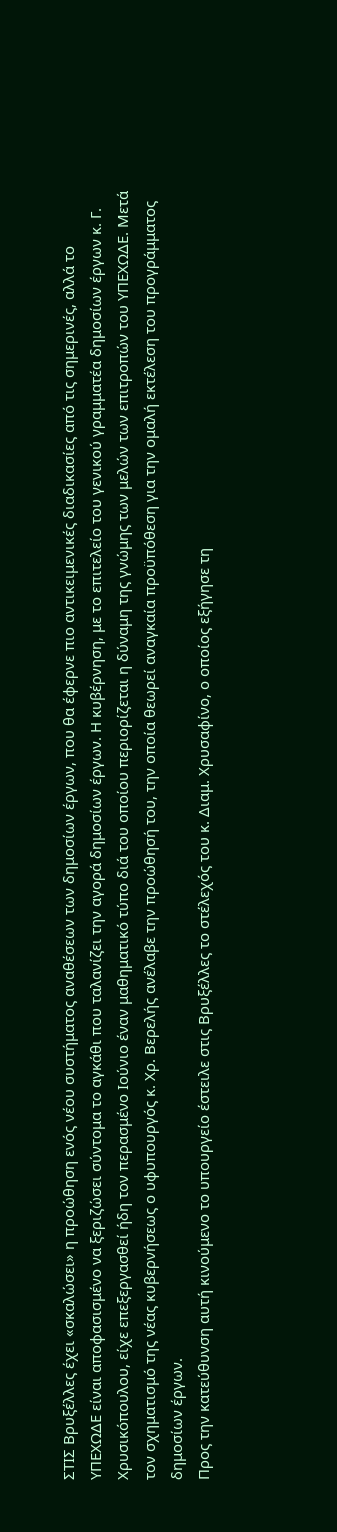ΣΤΙΣ Βρυξέλλες έχει «σκαλώσει» η προώθηση ενός νέου συστήματος αναθέσεων των δημοσίων έργων, που θα έφερνε πιο αντικειμενικές διαδικασίες από τις σημερινές, αλλά το ΥΠΕΧΩΔΕ είναι αποφασισμένο να ξεριζώσει σύντομα το αγκάθι που ταλανίζει την αγορά δημοσίων έργων. Η κυβέρνηση, με το επιτελείο του γενικού γραμματέα δημοσίων έργων κ. Γ. Χρυσικόπουλου, είχε επεξεργασθεί ήδη τον περασμένο Ιούνιο έναν μαθηματικό τύπο διά του οποίου περιορίζεται η δύναμη της γνώμης των μελών των επιτροπών του ΥΠΕΧΩΔΕ. Μετά τον σχηματισμό της νέας κυβερνήσεως ο υφυπουργός κ. Χρ. Βερελής ανέλαβε την προώθησή του, την οποία θεωρεί αναγκαία προϋπόθεση για την ομαλή εκτέλεση του προγράμματος δημοσίων έργων.
Προς την κατεύθυνση αυτή κινούμενο το υπουργείο έστειλε στις Βρυξέλλες το στέλεχός του κ. Διαμ. Χρυσαφίνο, ο οποίος εξήγησε τη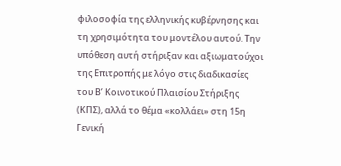φιλοσοφία της ελληνικής κυβέρνησης και τη χρησιμότητα του μοντέλου αυτού. Την υπόθεση αυτή στήριξαν και αξιωματούχοι της Επιτροπής με λόγο στις διαδικασίες του Β’ Κοινοτικού Πλαισίου Στήριξης (ΚΠΣ), αλλά το θέμα «κολλάει» στη 15η Γενική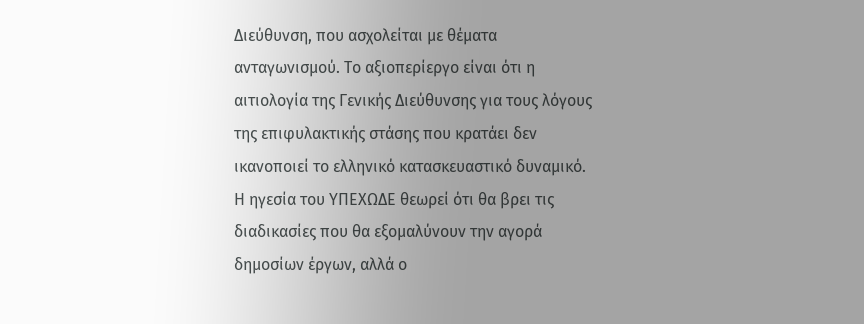Διεύθυνση, που ασχολείται με θέματα ανταγωνισμού. Το αξιοπερίεργο είναι ότι η αιτιολογία της Γενικής Διεύθυνσης για τους λόγους της επιφυλακτικής στάσης που κρατάει δεν ικανοποιεί το ελληνικό κατασκευαστικό δυναμικό.
Η ηγεσία του ΥΠΕΧΩΔΕ θεωρεί ότι θα βρει τις διαδικασίες που θα εξομαλύνουν την αγορά δημοσίων έργων, αλλά ο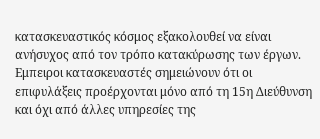κατασκευαστικός κόσμος εξακολουθεί να είναι ανήσυχος από τον τρόπο κατακύρωσης των έργων. Εμπειροι κατασκευαστές σημειώνουν ότι οι επιφυλάξεις προέρχονται μόνο από τη 15η Διεύθυνση και όχι από άλλες υπηρεσίες της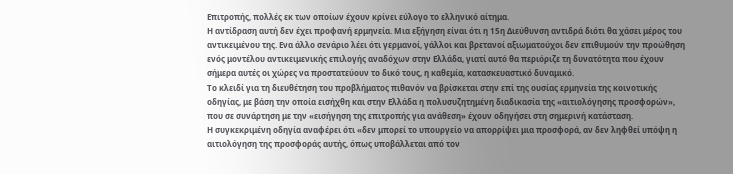Επιτροπής, πολλές εκ των οποίων έχουν κρίνει εύλογο το ελληνικό αίτημα.
Η αντίδραση αυτή δεν έχει προφανή ερμηνεία. Μια εξήγηση είναι ότι η 15η Διεύθυνση αντιδρά διότι θα χάσει μέρος του αντικειμένου της. Ενα άλλο σενάριο λέει ότι γερμανοί, γάλλοι και βρετανοί αξιωματούχοι δεν επιθυμούν την προώθηση ενός μοντέλου αντικειμενικής επιλογής αναδόχων στην Ελλάδα, γιατί αυτό θα περιόριζε τη δυνατότητα που έχουν σήμερα αυτές οι χώρες να προστατεύουν το δικό τους, η καθεμία, κατασκευαστικό δυναμικό.
Το κλειδί για τη διευθέτηση του προβλήματος πιθανόν να βρίσκεται στην επί της ουσίας ερμηνεία της κοινοτικής οδηγίας, με βάση την οποία εισήχθη και στην Ελλάδα η πολυσυζητημένη διαδικασία της «αιτιολόγησης προσφορών», που σε συνάρτηση με την «εισήγηση της επιτροπής για ανάθεση» έχουν οδηγήσει στη σημερινή κατάσταση.
Η συγκεκριμένη οδηγία αναφέρει ότι «δεν μπορεί το υπουργείο να απορρίψει μια προσφορά, αν δεν ληφθεί υπόψη η αιτιολόγηση της προσφοράς αυτής, όπως υποβάλλεται από τον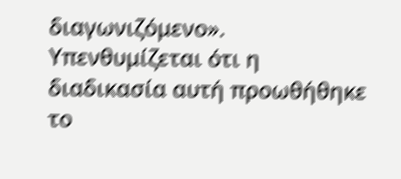διαγωνιζόμενο».
Υπενθυμίζεται ότι η διαδικασία αυτή προωθήθηκε το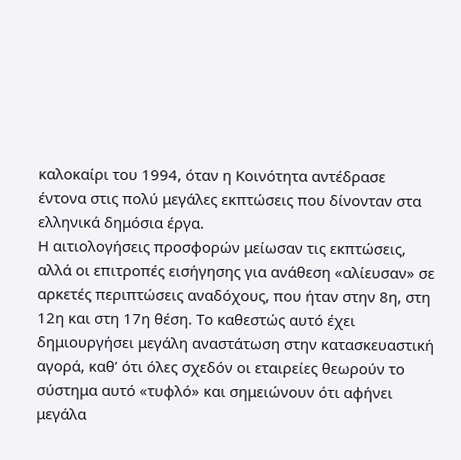καλοκαίρι του 1994, όταν η Κοινότητα αντέδρασε έντονα στις πολύ μεγάλες εκπτώσεις που δίνονταν στα ελληνικά δημόσια έργα.
Η αιτιολογήσεις προσφορών μείωσαν τις εκπτώσεις, αλλά οι επιτροπές εισήγησης για ανάθεση «αλίευσαν» σε αρκετές περιπτώσεις αναδόχους, που ήταν στην 8η, στη 12η και στη 17η θέση. Το καθεστώς αυτό έχει δημιουργήσει μεγάλη αναστάτωση στην κατασκευαστική αγορά, καθ’ ότι όλες σχεδόν οι εταιρείες θεωρούν το σύστημα αυτό «τυφλό» και σημειώνουν ότι αφήνει μεγάλα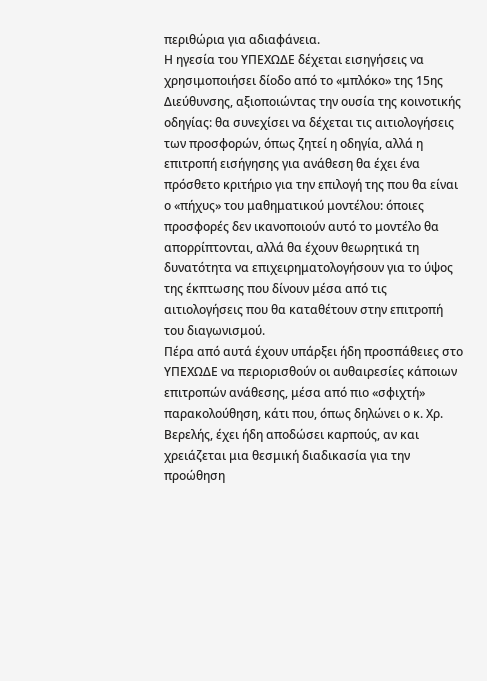περιθώρια για αδιαφάνεια.
Η ηγεσία του ΥΠΕΧΩΔΕ δέχεται εισηγήσεις να χρησιμοποιήσει δίοδο από το «μπλόκο» της 15ης Διεύθυνσης, αξιοποιώντας την ουσία της κοινοτικής οδηγίας: θα συνεχίσει να δέχεται τις αιτιολογήσεις των προσφορών, όπως ζητεί η οδηγία, αλλά η επιτροπή εισήγησης για ανάθεση θα έχει ένα πρόσθετο κριτήριο για την επιλογή της που θα είναι ο «πήχυς» του μαθηματικού μοντέλου: όποιες προσφορές δεν ικανοποιούν αυτό το μοντέλο θα απορρίπτονται, αλλά θα έχουν θεωρητικά τη δυνατότητα να επιχειρηματολογήσουν για το ύψος της έκπτωσης που δίνουν μέσα από τις αιτιολογήσεις που θα καταθέτουν στην επιτροπή του διαγωνισμού.
Πέρα από αυτά έχουν υπάρξει ήδη προσπάθειες στο ΥΠΕΧΩΔΕ να περιορισθούν οι αυθαιρεσίες κάποιων επιτροπών ανάθεσης, μέσα από πιο «σφιχτή» παρακολούθηση, κάτι που, όπως δηλώνει ο κ. Χρ. Βερελής, έχει ήδη αποδώσει καρπούς, αν και χρειάζεται μια θεσμική διαδικασία για την προώθηση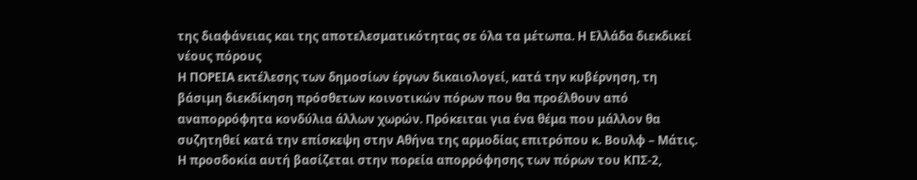της διαφάνειας και της αποτελεσματικότητας σε όλα τα μέτωπα. Η Ελλάδα διεκδικεί νέους πόρους
Η ΠΟΡΕΙΑ εκτέλεσης των δημοσίων έργων δικαιολογεί, κατά την κυβέρνηση, τη βάσιμη διεκδίκηση πρόσθετων κοινοτικών πόρων που θα προέλθουν από αναπορρόφητα κονδύλια άλλων χωρών. Πρόκειται για ένα θέμα που μάλλον θα συζητηθεί κατά την επίσκεψη στην Αθήνα της αρμοδίας επιτρόπου κ. Βουλφ – Μάτις. Η προσδοκία αυτή βασίζεται στην πορεία απορρόφησης των πόρων του ΚΠΣ-2,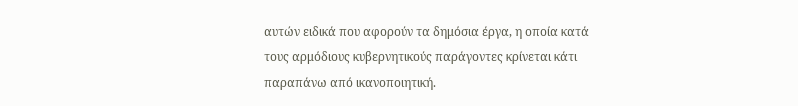αυτών ειδικά που αφορούν τα δημόσια έργα, η οποία κατά τους αρμόδιους κυβερνητικούς παράγοντες κρίνεται κάτι παραπάνω από ικανοποιητική.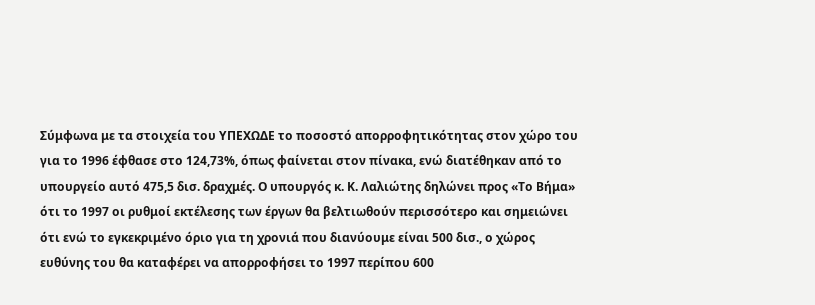Σύμφωνα με τα στοιχεία του ΥΠΕΧΩΔΕ το ποσοστό απορροφητικότητας στον χώρο του για το 1996 έφθασε στο 124,73%, όπως φαίνεται στον πίνακα, ενώ διατέθηκαν από το υπουργείο αυτό 475,5 δισ. δραχμές. Ο υπουργός κ. Κ. Λαλιώτης δηλώνει προς «Το Βήμα» ότι το 1997 οι ρυθμοί εκτέλεσης των έργων θα βελτιωθούν περισσότερο και σημειώνει ότι ενώ το εγκεκριμένο όριο για τη χρονιά που διανύουμε είναι 500 δισ., ο χώρος ευθύνης του θα καταφέρει να απορροφήσει το 1997 περίπου 600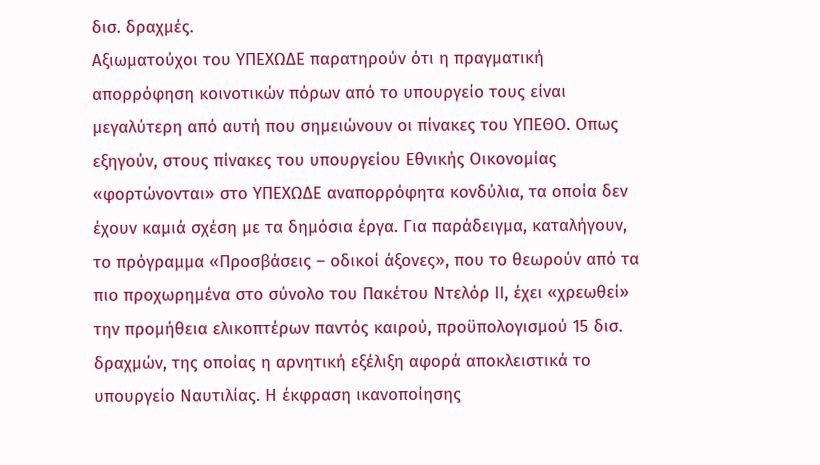δισ. δραχμές.
Αξιωματούχοι του ΥΠΕΧΩΔΕ παρατηρούν ότι η πραγματική απορρόφηση κοινοτικών πόρων από το υπουργείο τους είναι μεγαλύτερη από αυτή που σημειώνουν οι πίνακες του ΥΠΕΘΟ. Οπως εξηγούν, στους πίνακες του υπουργείου Εθνικής Οικονομίας «φορτώνονται» στο ΥΠΕΧΩΔΕ αναπορρόφητα κονδύλια, τα οποία δεν έχουν καμιά σχέση με τα δημόσια έργα. Για παράδειγμα, καταλήγουν, το πρόγραμμα «Προσβάσεις – οδικοί άξονες», που το θεωρούν από τα πιο προχωρημένα στο σύνολο του Πακέτου Ντελόρ ΙΙ, έχει «χρεωθεί» την προμήθεια ελικοπτέρων παντός καιρού, προϋπολογισμού 15 δισ. δραχμών, της οποίας η αρνητική εξέλιξη αφορά αποκλειστικά το υπουργείο Ναυτιλίας. Η έκφραση ικανοποίησης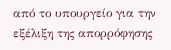από το υπουργείο για την εξέλιξη της απορρόφησης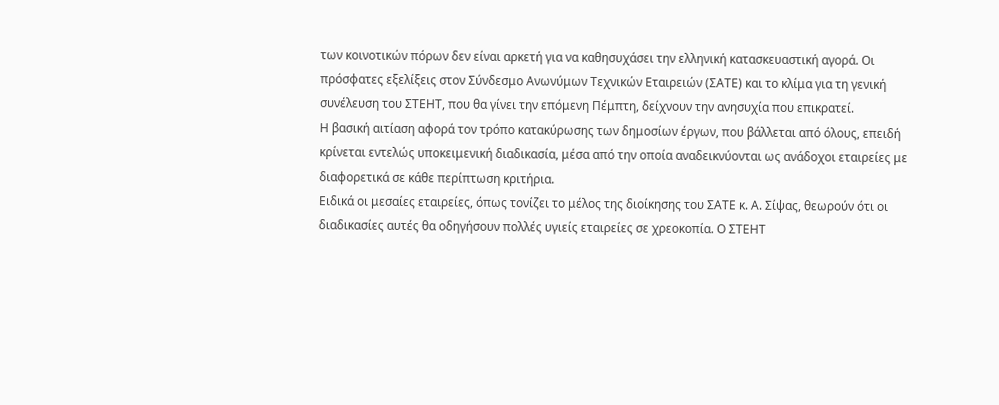των κοινοτικών πόρων δεν είναι αρκετή για να καθησυχάσει την ελληνική κατασκευαστική αγορά. Οι πρόσφατες εξελίξεις στον Σύνδεσμο Ανωνύμων Τεχνικών Εταιρειών (ΣΑΤΕ) και το κλίμα για τη γενική συνέλευση του ΣΤΕΗΤ, που θα γίνει την επόμενη Πέμπτη, δείχνουν την ανησυχία που επικρατεί.
Η βασική αιτίαση αφορά τον τρόπο κατακύρωσης των δημοσίων έργων, που βάλλεται από όλους, επειδή κρίνεται εντελώς υποκειμενική διαδικασία, μέσα από την οποία αναδεικνύονται ως ανάδοχοι εταιρείες με διαφορετικά σε κάθε περίπτωση κριτήρια.
Ειδικά οι μεσαίες εταιρείες, όπως τονίζει το μέλος της διοίκησης του ΣΑΤΕ κ. Α. Σίψας, θεωρούν ότι οι διαδικασίες αυτές θα οδηγήσουν πολλές υγιείς εταιρείες σε χρεοκοπία. Ο ΣΤΕΗΤ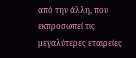από την άλλη, που εκπροσωπεί τις μεγαλύτερες εταιρείες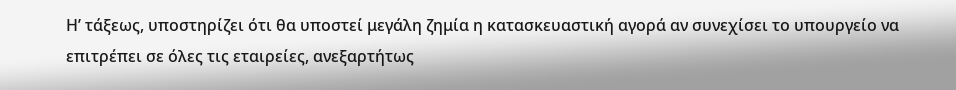Η’ τάξεως, υποστηρίζει ότι θα υποστεί μεγάλη ζημία η κατασκευαστική αγορά αν συνεχίσει το υπουργείο να επιτρέπει σε όλες τις εταιρείες, ανεξαρτήτως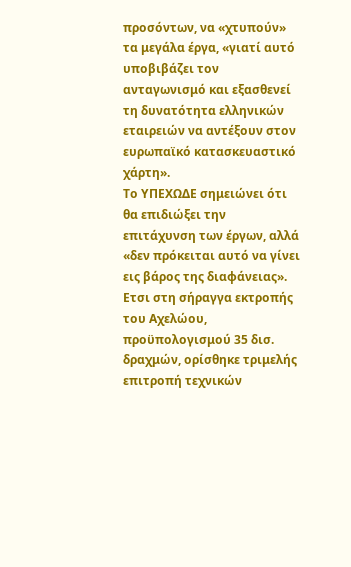προσόντων, να «χτυπούν» τα μεγάλα έργα, «γιατί αυτό υποβιβάζει τον ανταγωνισμό και εξασθενεί τη δυνατότητα ελληνικών εταιρειών να αντέξουν στον ευρωπαϊκό κατασκευαστικό χάρτη».
Το ΥΠΕΧΩΔΕ σημειώνει ότι θα επιδιώξει την επιτάχυνση των έργων, αλλά «δεν πρόκειται αυτό να γίνει εις βάρος της διαφάνειας». Ετσι στη σήραγγα εκτροπής του Αχελώου, προϋπολογισμού 35 δισ. δραχμών, ορίσθηκε τριμελής επιτροπή τεχνικών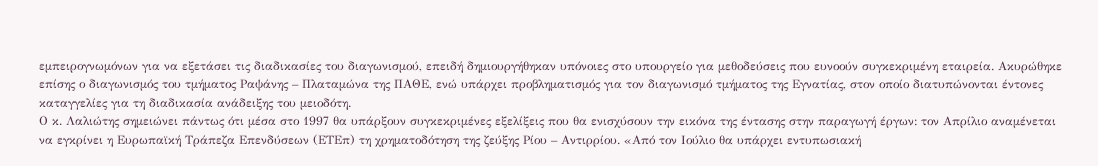εμπειρογνωμόνων για να εξετάσει τις διαδικασίες του διαγωνισμού, επειδή δημιουργήθηκαν υπόνοιες στο υπουργείο για μεθοδεύσεις που ευνοούν συγκεκριμένη εταιρεία. Ακυρώθηκε επίσης ο διαγωνισμός του τμήματος Ραψάνης – Πλαταμώνα της ΠΑΘΕ, ενώ υπάρχει προβληματισμός για τον διαγωνισμό τμήματος της Εγνατίας, στον οποίο διατυπώνονται έντονες καταγγελίες για τη διαδικασία ανάδειξης του μειοδότη.
Ο κ. Λαλιώτης σημειώνει πάντως ότι μέσα στο 1997 θα υπάρξουν συγκεκριμένες εξελίξεις που θα ενισχύσουν την εικόνα της έντασης στην παραγωγή έργων: τον Απρίλιο αναμένεται να εγκρίνει η Ευρωπαϊκή Τράπεζα Επενδύσεων (ΕΤΕπ) τη χρηματοδότηση της ζεύξης Ρίου – Αντιρρίου. «Από τον Ιούλιο θα υπάρχει εντυπωσιακή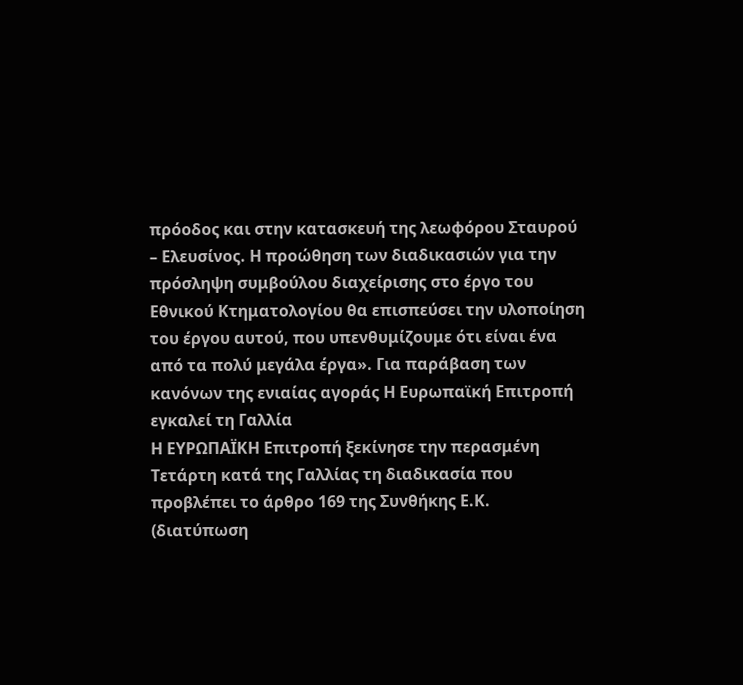πρόοδος και στην κατασκευή της λεωφόρου Σταυρού – Ελευσίνος. Η προώθηση των διαδικασιών για την πρόσληψη συμβούλου διαχείρισης στο έργο του Εθνικού Κτηματολογίου θα επισπεύσει την υλοποίηση του έργου αυτού, που υπενθυμίζουμε ότι είναι ένα από τα πολύ μεγάλα έργα». Για παράβαση των κανόνων της ενιαίας αγοράς Η Ευρωπαϊκή Επιτροπή εγκαλεί τη Γαλλία
Η ΕΥΡΩΠΑΪΚΗ Επιτροπή ξεκίνησε την περασμένη Τετάρτη κατά της Γαλλίας τη διαδικασία που προβλέπει το άρθρο 169 της Συνθήκης Ε.Κ. (διατύπωση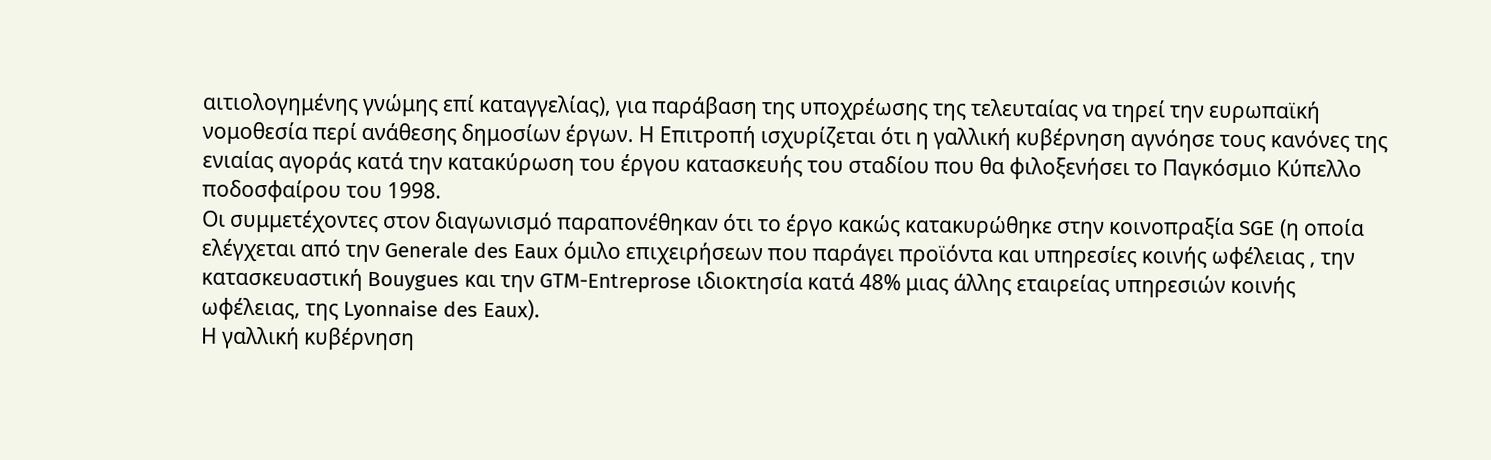αιτιολογημένης γνώμης επί καταγγελίας), για παράβαση της υποχρέωσης της τελευταίας να τηρεί την ευρωπαϊκή νομοθεσία περί ανάθεσης δημοσίων έργων. Η Επιτροπή ισχυρίζεται ότι η γαλλική κυβέρνηση αγνόησε τους κανόνες της ενιαίας αγοράς κατά την κατακύρωση του έργου κατασκευής του σταδίου που θα φιλοξενήσει το Παγκόσμιο Κύπελλο ποδοσφαίρου του 1998.
Οι συμμετέχοντες στον διαγωνισμό παραπονέθηκαν ότι το έργο κακώς κατακυρώθηκε στην κοινοπραξία SGE (η οποία ελέγχεται από την Generale des Eaux όμιλο επιχειρήσεων που παράγει προϊόντα και υπηρεσίες κοινής ωφέλειας , την κατασκευαστική Bouygues και την GTM-Entreprose ιδιοκτησία κατά 48% μιας άλλης εταιρείας υπηρεσιών κοινής ωφέλειας, της Lyonnaise des Eaux).
Η γαλλική κυβέρνηση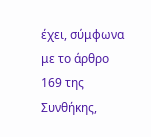έχει, σύμφωνα με το άρθρο 169 της Συνθήκης,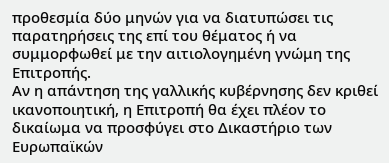προθεσμία δύο μηνών για να διατυπώσει τις παρατηρήσεις της επί του θέματος ή να συμμορφωθεί με την αιτιολογημένη γνώμη της Επιτροπής.
Αν η απάντηση της γαλλικής κυβέρνησης δεν κριθεί ικανοποιητική, η Επιτροπή θα έχει πλέον το δικαίωμα να προσφύγει στο Δικαστήριο των Ευρωπαϊκών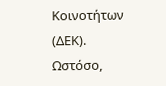Κοινοτήτων (ΔΕΚ).
Ωστόσο,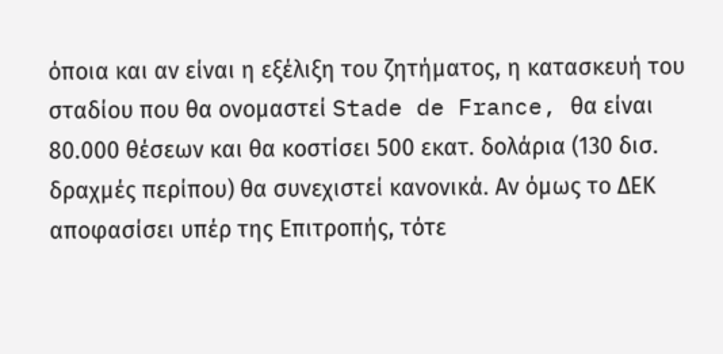όποια και αν είναι η εξέλιξη του ζητήματος, η κατασκευή του σταδίου που θα ονομαστεί Stade de France, θα είναι 80.000 θέσεων και θα κοστίσει 500 εκατ. δολάρια (130 δισ. δραχμές περίπου) θα συνεχιστεί κανονικά. Αν όμως το ΔΕΚ αποφασίσει υπέρ της Επιτροπής, τότε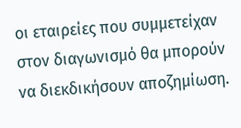οι εταιρείες που συμμετείχαν στον διαγωνισμό θα μπορούν να διεκδικήσουν αποζημίωση.